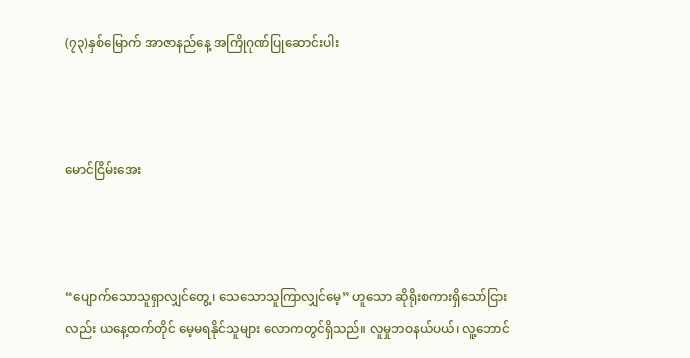(၇၃)နှစ်မြောက် အာဇာနည်နေ့ အကြိုဂုဏ်ပြုဆောင်းပါး



မောင်ငြိမ်းအေး



“ပျောက်သောသူရှာလျှင်တွေ့၊ သေသောသူကြာလျှင်မေ့” ဟူသော ဆိုရိုးစကားရှိသော်ငြားလည်း ယနေ့ထက်တိုင် မေ့မရနိုင်သူများ လောကတွင်ရှိသည်။ လူမှုဘဝနယ်ပယ်၊ လူ့ဘောင်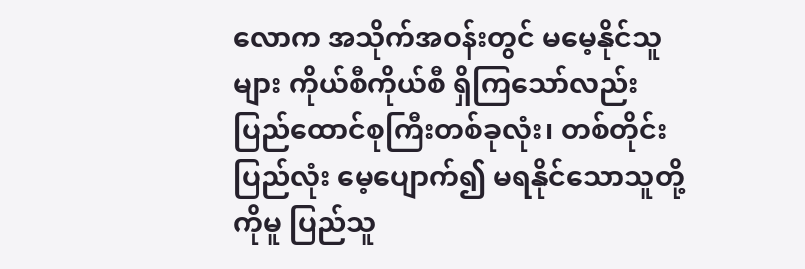လောက အသိုက်အဝန်းတွင် မမေ့နိုင်သူများ ကိုယ်စီကိုယ်စီ ရှိကြသော်လည်း ပြည်ထောင်စုကြီးတစ်ခုလုံး၊ တစ်တိုင်းပြည်လုံး မေ့ပျောက်၍ မရနိုင်သောသူတို့ကိုမူ ပြည်သူ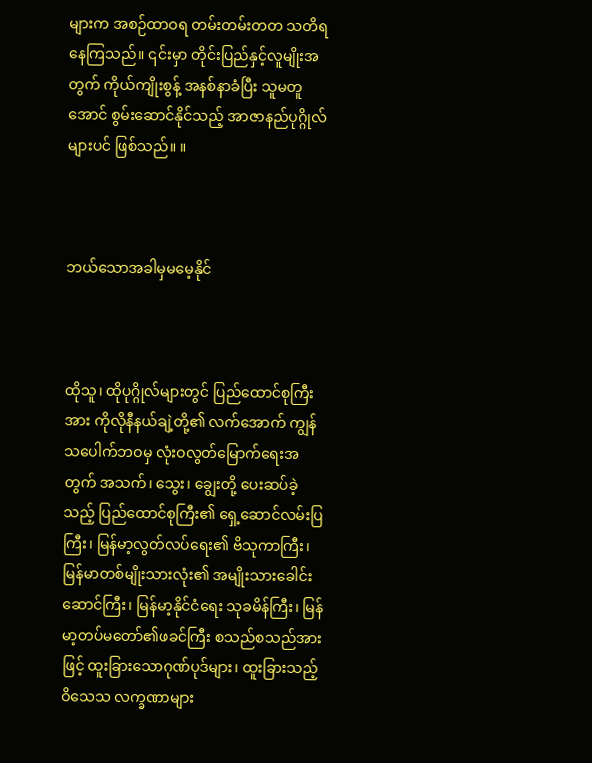များက အစဉ်ထာဝရ တမ်းတမ်းတတ သတိရနေကြသည်။ ၎င်းမှာ တိုင်းပြည်နှင့်လူမျိုးအတွက် ကိုယ်ကျိုးစွန့် အနစ်နာခံပြီး သူမတူအောင် စွမ်းဆောင်နိုင်သည့် အာဇာနည်ပုဂ္ဂိုလ်များပင် ဖြစ်သည်။ ။



ဘယ်သောအခါမှမမေ့နိုင်



ထိုသူ၊ ထိုပုဂ္ဂိုလ်များတွင် ပြည်ထောင်စုကြီးအား ကိုလိုနီနယ်ချဲ့တို့၏ လက်အောက် ကျွန်သပေါက်ဘဝမှ လုံးဝလွတ်မြောက်ရေးအတွက် အသက်၊ သွေး၊ ချွေးတို့ ပေးဆပ်ခဲ့သည့် ပြည်ထောင်စုကြီး၏ ရှေ့ဆောင်လမ်းပြကြီး၊ မြန်မာ့လွတ်လပ်ရေး၏ ဗိသုကာကြီး၊ မြန်မာတစ်မျိုးသားလုံး၏ အမျိုးသားခေါင်းဆောင်ကြီး၊ မြန်မာ့နိုင်ငံရေး သုခမိန်ကြီး၊ မြန်မာ့တပ်မတော်၏ဖခင်ကြီး စသည်စသည်အားဖြင့် ထူးခြားသောဂုဏ်ပုဒ်များ၊ ထူးခြားသည့် ဝိသေသ လက္ခဏာများ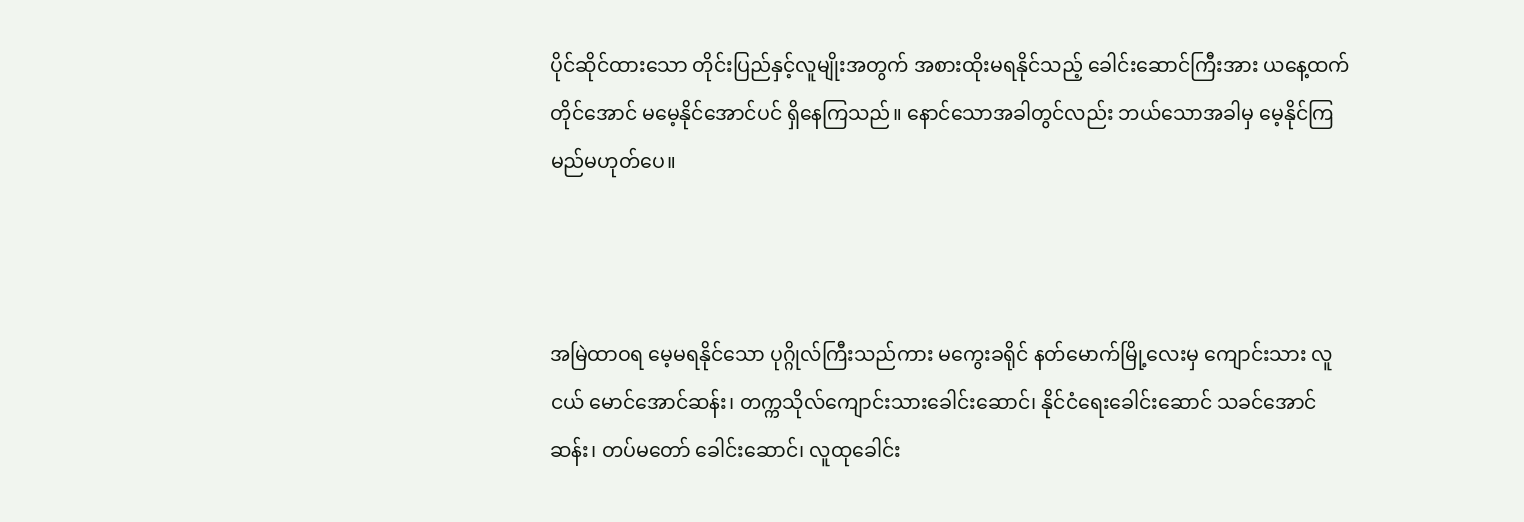ပိုင်ဆိုင်ထားသော တိုင်းပြည်နှင့်လူမျိုးအတွက် အစားထိုးမရနိုင်သည့် ခေါင်းဆောင်ကြီးအား ယနေ့ထက်တိုင်အောင် မမေ့နိုင်အောင်ပင် ရှိနေကြသည်။ နောင်သောအခါတွင်လည်း ဘယ်သောအခါမှ မေ့နိုင်ကြမည်မဟုတ်ပေ။



အမြဲထာဝရ မေ့မရနိုင်သော ပုဂ္ဂိုလ်ကြီးသည်ကား မကွေးခရိုင် နတ်မောက်မြို့လေးမှ ကျောင်းသား လူငယ် မောင်အောင်ဆန်း၊ တက္ကသိုလ်ကျောင်းသားခေါင်းဆောင်၊ နိုင်ငံရေးခေါင်းဆောင် သခင်အောင်ဆန်း၊ တပ်မတော် ခေါင်းဆောင်၊ လူထုခေါင်း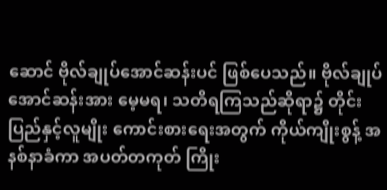ဆောင် ဗိုလ်ချုပ်အောင်ဆန်းပင် ဖြစ်ပေသည်။ ဗိုလ်ချုပ်အောင်ဆန်းအား မေ့မရ၊ သတိရကြသည်ဆိုရာ၌ တိုင်းပြည်နှင့်လူမျိုး ကောင်းစားရေးအတွက် ကိုယ်ကျိုးစွန့် အနစ်နာခံကာ အပတ်တကုတ် ကြိုး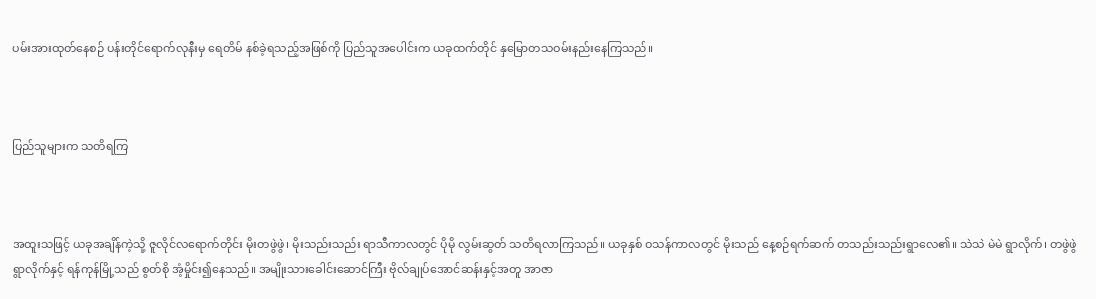ပမ်းအားထုတ်နေစဉ် ပန်းတိုင်ရောက်လုနီးမှ ရေတိမ် နစ်ခဲ့ရသည့်အဖြစ်ကို ပြည်သူအပေါင်းက ယခုထက်တိုင် နှမြောတသဝမ်းနည်းနေကြသည်။



ပြည်သူများက သတိရကြ



အထူးသဖြင့် ယခုအချိန်ကဲ့သို့ ဇူလိုင်လရောက်တိုင်း မိုးတဖွဲဖွဲ၊ မိုးသည်းသည်း ရာသီကာလတွင် ပိုမို လွမ်းဆွတ် သတိရလာကြသည်။ ယခုနှစ် ဝသန်ကာလတွင် မိုးသည် နေ့စဉ်ရက်ဆက် တသည်းသည်းရွာလေ၏။ သဲသဲ မဲမဲ ရွာလိုက်၊ တဖွဲဖွဲ ရွာလိုက်နှင့် ရန်ကုန်မြို့သည် စွတ်စို အံ့မှိုင်း၍နေသည်။ အမျိုးသားခေါင်းဆောင်ကြီး ဗိုလ်ချုပ်အောင်ဆန်းနှင့်အတူ အာဇာ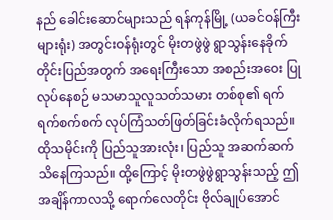နည် ခေါင်းဆောင်များသည် ရန်ကုန်မြို့ (ယခင်ဝန်ကြီးများရုံး) အတွင်းဝန်ရုံးတွင် မိုးတဖွဲဖွဲ ရွာသွန်းနေခိုက် တိုင်းပြည်အတွက် အရေးကြီးသော အစည်းအဝေး ပြုလုပ်နေစဉ် မသမာသူလူသတ်သမား တစ်စု၏ ရက်ရက်စက်စက် လုပ်ကြံသတ်ဖြတ်ခြင်းခံလိုက်ရသည်။ ထိုသမိုင်းကို ပြည်သူအားလုံး၊ ပြည်သူ အဆက်ဆက် သိနေကြသည်။ ထို့ကြောင့် မိုးတဖွဲဖွဲရွာသွန်းသည့် ဤအချိန်ကာလသို့ ရောက်လေတိုင်း ဗိုလ်ချုပ်အောင်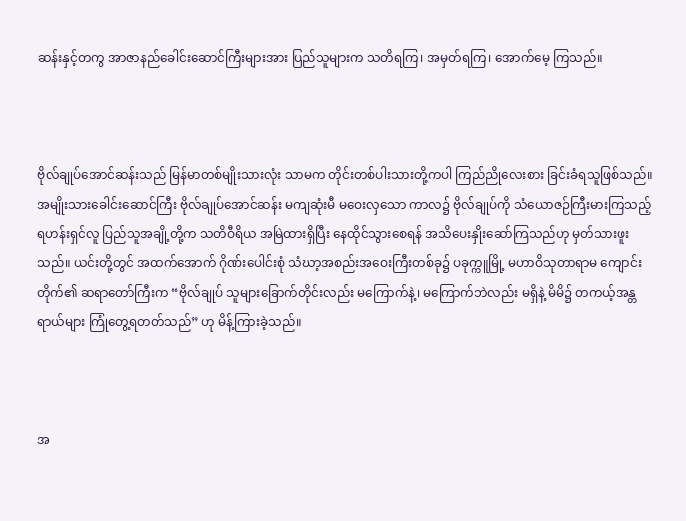ဆန်းနှင့်တကွ အာဇာနည်ခေါင်းဆောင်ကြီးများအား ပြည်သူများက သတိရကြ၊ အမှတ်ရကြ၊ အောက်မေ့ ကြသည်။



ဗိုလ်ချုပ်အောင်ဆန်းသည် မြန်မာတစ်မျိုးသားလုံး သာမက တိုင်းတစ်ပါးသားတို့ကပါ ကြည်ညိုလေးစား ခြင်းခံရသူဖြစ်သည်။ အမျိုးသားခေါင်းဆောင်ကြီး ဗိုလ်ချုပ်အောင်ဆန်း မကျဆုံးမီ မဝေးလှသော ကာလ၌ ဗိုလ်ချုပ်ကို သံယောဇဉ်ကြီးမားကြသည့် ရဟန်းရှင်လူ ပြည်သူအချို့တို့က သတိဝီရိယ အမြဲထားရှိပြီး နေထိုင်သွားစေရန် အသိပေးနှိုးဆော်ကြသည်ဟု မှတ်သားဖူးသည်။ ယင်းတို့တွင် အထက်အောက် ဂိုဏ်းပေါင်းစုံ သံဃာ့အစည်းအဝေးကြီးတစ်ခု၌ ပခုက္ကူမြို့ မဟာဝိသုတာရာမ ကျောင်းတိုက်၏ ဆရာတော်ကြီးက “ဗိုလ်ချုပ် သူများခြောက်တိုင်းလည်း မကြောက်နဲ့၊ မကြောက်ဘဲလည်း မရှိနဲ့ မိမိ၌ တကယ့်အန္တရာယ်များ ကြုံတွေ့ရတတ်သည်” ဟု မိန့်ကြားခဲ့သည်။



အ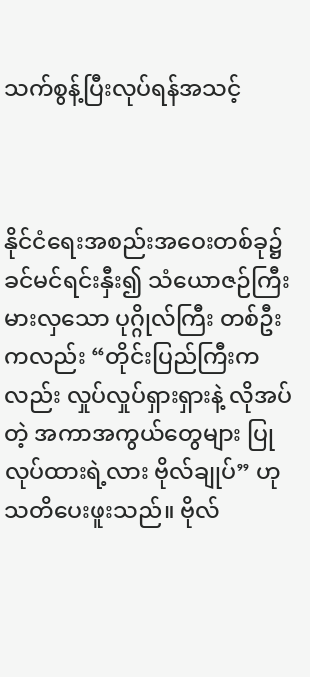သက်စွန့်ပြီးလုပ်ရန်အသင့်



နိုင်ငံရေးအစည်းအဝေးတစ်ခု၌ ခင်မင်ရင်းနှီး၍ သံယောဇဉ်ကြီးမားလှသော ပုဂ္ဂိုလ်ကြီး တစ်ဦးကလည်း “တိုင်းပြည်ကြီးကလည်း လှုပ်လှုပ်ရှားရှားနဲ့ လိုအပ်တဲ့ အကာအကွယ်တွေများ ပြုလုပ်ထားရဲ့လား ဗိုလ်ချုပ်” ဟု သတိပေးဖူးသည်။ ဗိုလ်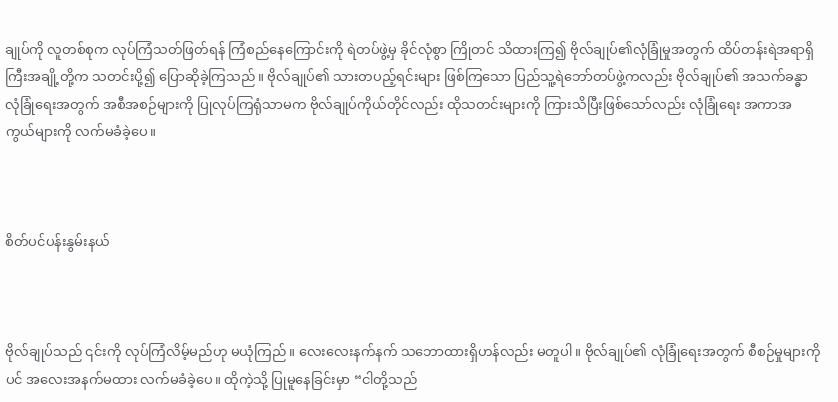ချုပ်ကို လူတစ်စုက လုပ်ကြံသတ်ဖြတ်ရန် ကြံစည်နေကြောင်းကို ရဲတပ်ဖွဲ့မှ ခိုင်လုံစွာ ကြိုတင် သိထားကြ၍ ဗိုလ်ချုပ်၏လုံခြုံမှုအတွက် ထိပ်တန်းရဲအရာရှိ ကြီးအချို့တို့က သတင်းပို့၍ ပြောဆိုခဲ့ကြသည်။ ဗိုလ်ချုပ်၏ သားတပည့်ရင်းများ ဖြစ်ကြသော ပြည်သူ့ရဲဘော်တပ်ဖွဲ့ကလည်း ဗိုလ်ချုပ်၏ အသက်ခန္ဓာ လုံခြုံရေးအတွက် အစီအစဉ်များကို ပြုလုပ်ကြရုံသာမက ဗိုလ်ချုပ်ကိုယ်တိုင်လည်း ထိုသတင်းများကို ကြားသိပြီးဖြစ်သော်လည်း လုံခြုံရေး အကာအကွယ်များကို လက်မခံခဲ့ပေ။



စိတ်ပင်ပန်းနွမ်းနယ်



ဗိုလ်ချုပ်သည် ၎င်းကို လုပ်ကြံလိမ့်မည်ဟု မယုံကြည်။ လေးလေးနက်နက် သဘောထားရှိဟန်လည်း မတူပါ။ ဗိုလ်ချုပ်၏ လုံခြုံရေးအတွက် စီစဉ်မှုများကိုပင် အလေးအနက်မထား လက်မခံခဲ့ပေ။ ထိုကဲ့သို့ ပြုမူနေခြင်းမှာ “ငါတို့သည်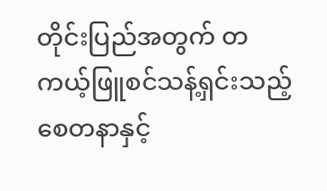တိုင်းပြည်အတွက် တကယ့်ဖြူစင်သန့်ရှင်းသည့် စေတနာနှင့်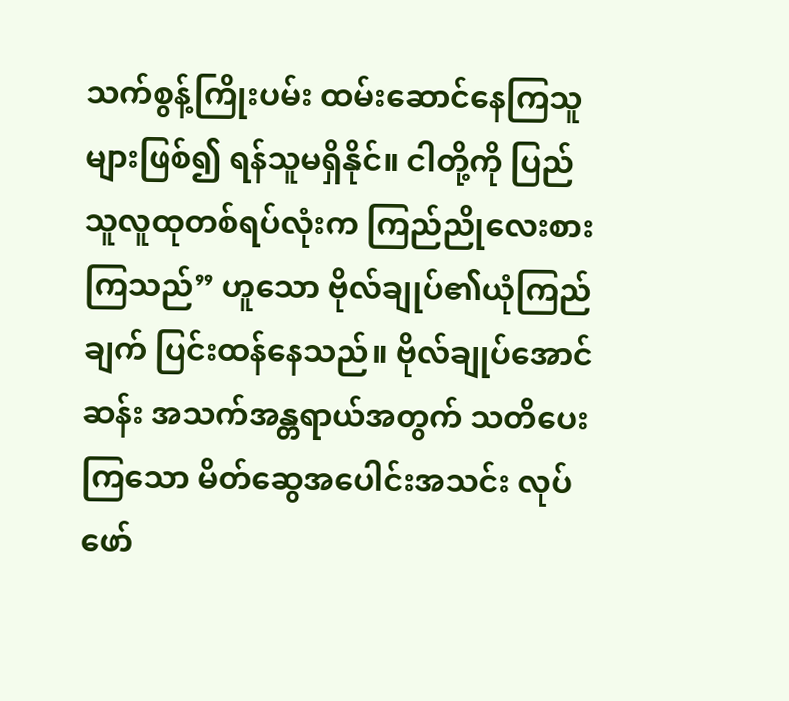သက်စွန့်ကြိုးပမ်း ထမ်းဆောင်နေကြသူများဖြစ်၍ ရန်သူမရှိနိုင်။ ငါတို့ကို ပြည်သူလူထုတစ်ရပ်လုံးက ကြည်ညိုလေးစားကြသည်” ဟူသော ဗိုလ်ချုပ်၏ယုံကြည်ချက် ပြင်းထန်နေသည်။ ဗိုလ်ချုပ်အောင်ဆန်း အသက်အန္တရာယ်အတွက် သတိပေးကြသော မိတ်ဆွေအပေါင်းအသင်း လုပ်ဖော်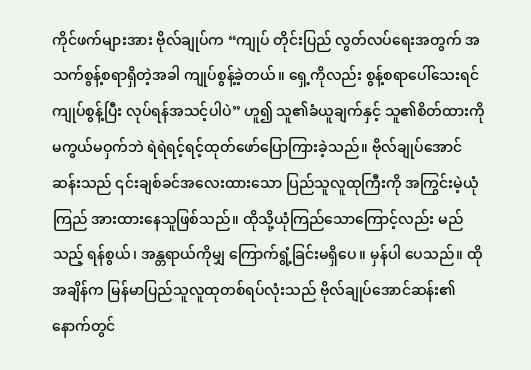ကိုင်ဖက်များအား ဗိုလ်ချုပ်က “ကျုပ် တိုင်းပြည် လွတ်လပ်ရေးအတွက် အသက်စွန့်စရာရှိတဲ့အခါ ကျုပ်စွန့်ခဲ့တယ်။ ရှေ့ကိုလည်း စွန့်စရာပေါ်သေးရင် ကျုပ်စွန့်ပြီး လုပ်ရန်အသင့်ပါပဲ” ဟူ၍ သူ၏ခံယူချက်နှင့် သူ၏စိတ်ထားကို မကွယ်မဝှက်ဘဲ ရဲရဲရင့်ရင့်ထုတ်ဖော်ပြောကြားခဲ့သည်။ ဗိုလ်ချုပ်အောင်ဆန်းသည် ၎င်းချစ်ခင်အလေးထားသော ပြည်သူလူထုကြီးကို အကြွင်းမဲ့ယုံကြည် အားထားနေသူဖြစ်သည်။ ထိုသို့ယုံကြည်သောကြောင့်လည်း မည်သည့် ရန်စွယ်၊ အန္တရာယ်ကိုမျှ ကြောက်ရွံ့ခြင်းမရှိပေ။ မှန်ပါ ပေသည်။ ထိုအချိန်က မြန်မာပြည်သူလူထုတစ်ရပ်လုံးသည် ဗိုလ်ချုပ်အောင်ဆန်း၏နောက်တွင်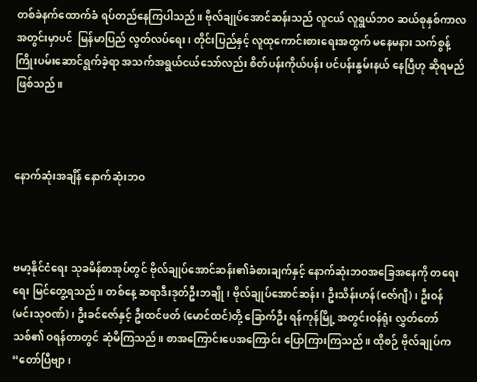တစ်ခဲနက်ထောက်ခံ ရပ်တည်နေကြပါသည်။ ဗိုလ်ချုပ်အောင်ဆန်းသည် လူငယ် လူရွယ်ဘဝ ဆယ်စုနှစ်ကာလအတွင်းမှာပင်  မြန်မာပြည် လွတ်လပ်ရေး၊ တိုင်းပြည်နှင့် လူထုကောင်းစားရေးအတွက် မနေမနား သက်စွန့်ကြိုးပမ်းဆောင်ရွက်ခဲ့ရာ အသက်အရွယ်ငယ်သော်လည်း စိတ်ပန်းကိုယ်ပန်း ပင်ပန်းနွမ်းနယ် နေပြီဟု ဆိုရမည်ဖြစ်သည်။



နောက်ဆုံးအချိန် နောက်ဆုံးဘဝ



ဗမာ့နိုင်ငံရေး သုခမိန်စာအုပ်တွင် ဗိုလ်ချုပ်အောင်ဆန်း၏ခံစားချက်နှင့် နောက်ဆုံးဘဝအခြေအနေကို တရေးရေး မြင်တွေ့ရသည်။ တစ်နေ့ ဆရာဒီးဒုတ်ဦးဘချို၊ ဗိုလ်ချုပ်အောင်ဆန်း၊ ဦးသိန်းဟန်(ဇော်ဂျီ)၊ ဦးဝန် (မင်းသုဝဏ်)၊ ဦးခင်ဇော်နှင့် ဦးထင်ဖတ် (မောင်ထင်)တို့ ခြောက်ဦး ရန်ကုန်မြို့ အတွင်းဝန်ရုံး လွှတ်တော်သစ်၏ ဝရန်တာတွင် ဆုံမိကြသည်။ စာအကြောင်းပေအကြောင်း ပြောကြားကြသည်။ ထိုစဉ် ဗိုလ်ချုပ်က “တော်ပြီဗျာ၊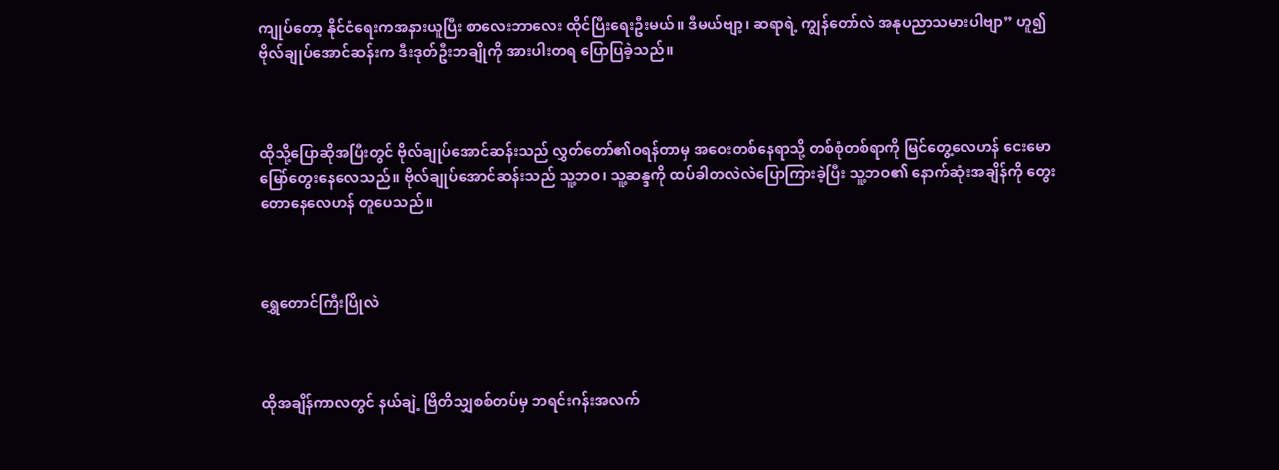ကျုပ်တော့ နိုင်ငံရေးကအနားယူပြီး စာလေးဘာလေး ထိုင်ပြီးရေးဦးမယ်။ ဒီမယ်ဗျာ့၊ ဆရာရဲ့ ကျွန်တော်လဲ အနုပညာသမားပါဗျာ” ဟူ၍ ဗိုလ်ချုပ်အောင်ဆန်းက ဒီးဒုတ်ဦးဘချိုကို အားပါးတရ ပြောပြခဲ့သည်။



ထိုသို့ပြောဆိုအပြီးတွင် ဗိုလ်ချုပ်အောင်ဆန်းသည် လွှတ်တော်၏ဝရန်တာမှ အဝေးတစ်နေရာသို့ တစ်စုံတစ်ရာကို မြင်တွေ့လေဟန် ငေးမောမြော်တွေးနေလေသည်။ ဗိုလ်ချုပ်အောင်ဆန်းသည် သူ့ဘဝ၊ သူ့ဆန္ဒကို ထပ်ခါတလဲလဲပြောကြားခဲ့ပြီး သူ့ဘဝ၏ နောက်ဆုံးအချိန်ကို တွေးတောနေလေဟန် တူပေသည်။



ရွှေတောင်ကြီးပြိုလဲ



ထိုအချိန်ကာလတွင် နယ်ချဲ့ ဗြိတိသျှစစ်တပ်မှ ဘရင်းဂန်းအလက်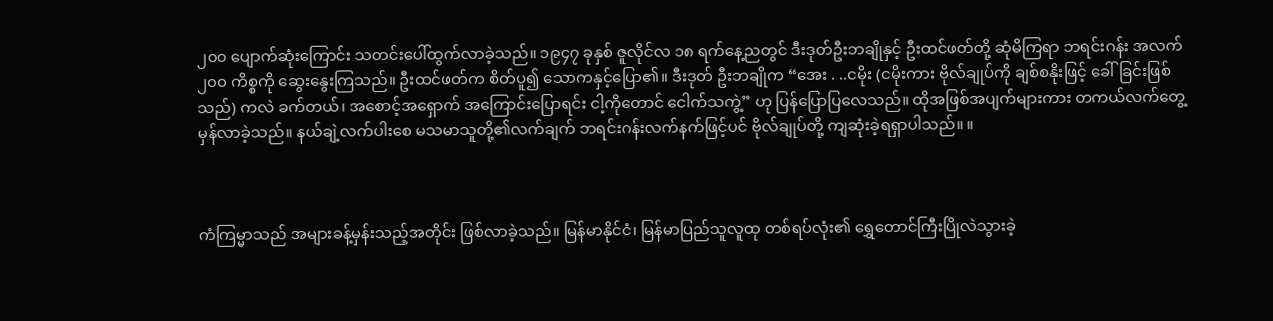၂၀၀ ပျောက်ဆုံးကြောင်း သတင်းပေါ်ထွက်လာခဲ့သည်။ ၁၉၄၇ ခုနှစ် ဇူလိုင်လ ၁၈ ရက်နေ့ညတွင် ဒီးဒုတ်ဦးဘချိုနှင့် ဦးထင်ဖတ်တို့ ဆုံမိကြရာ ဘရင်းဂန်း အလက် ၂၀၀ ကိစ္စကို ဆွေးနွေးကြသည်။ ဦးထင်ဖတ်က စိတ်ပူ၍ သောကနှင့်ပြော၏။ ဒီးဒုတ် ဦးဘချိုက “အေး . ..ငမိုး (ငမိုးကား ဗိုလ်ချုပ်ကို ချစ်စနိုးဖြင့် ခေါ်ခြင်းဖြစ်သည်) ကလဲ ခက်တယ်၊ အစောင့်အရှောက် အကြောင်းပြောရင်း ငါ့ကိုတောင် ငေါက်သကွဲ့” ဟု ပြန်ပြောပြလေသည်။ ထိုအဖြစ်အပျက်များကား တကယ်လက်တွေ့ မှန်လာခဲ့သည်။ နယ်ချဲ့လက်ပါးစေ မသမာသူတို့၏လက်ချက် ဘရင်းဂန်းလက်နက်ဖြင့်ပင် ဗိုလ်ချုပ်တို့ ကျဆုံးခဲ့ရရှာပါသည်။ ။



ကံကြမ္မာသည် အများခန့်မှန်းသည့်အတိုင်း ဖြစ်လာခဲ့သည်။ မြန်မာနိုင်ငံ၊ မြန်မာပြည်သူလူထု တစ်ရပ်လုံး၏ ရွှေတောင်ကြီးပြိုလဲသွားခဲ့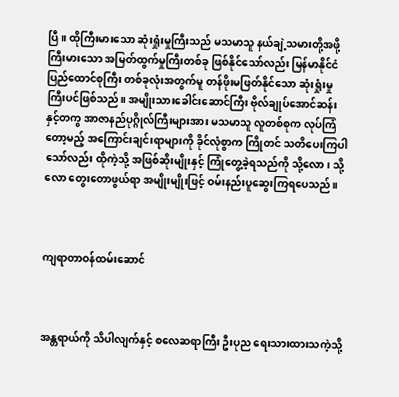ပြီ။ ထိုကြီးမားသော ဆုံးရှုံးမှုကြီးသည် မသမာသူ နယ်ချဲ့သမားတို့အဖို့ ကြီးမားသော အမြတ်ထွက်မှုကြီးတစ်ခု ဖြစ်နိုင်သော်လည်း မြန်မာနိုင်ငံ ပြည်ထောင်စုကြီး တစ်ခုလုံးအတွက်မူ တန်ဖိုးမဖြတ်နိုင်သော ဆုံးရှုံးမှုကြီးပင်ဖြစ်သည်။ အမျိုးသားခေါင်းဆောင်ကြီး ဗိုလ်ချုပ်အောင်ဆန်းနှင့်တကွ အာဇာနည်ပုဂ္ဂိုလ်ကြီးများအား မသမာသူ လူတစ်စုက လုပ်ကြံတော့မည့် အကြောင်းချင်းရာများကို ခိုင်လုံစွာက ကြိုတင် သတိပေးကြပါသော်လည်း ထိုကဲ့သို့ အဖြစ်ဆိုးမျိုးနှင့် ကြုံတွေ့ခဲ့ရသည်ကို သို့လော၊ သို့လော တွေးတောဖွယ်ရာ အမျိုးမျိုးဖြင့် ဝမ်းနည်းပူဆွေးကြရပေသည်။



ကျရာတာဝန်ထမ်းဆောင်



အန္တရာယ်ကို သိပါလျက်နှင့် စလေဆရာကြီး ဦးပုည ရေးသားထားသကဲ့သို့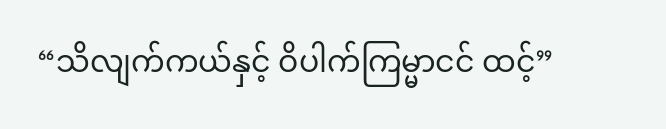“သိလျက်ကယ်နှင့် ဝိပါက်ကြမ္မာငင် ထင့်”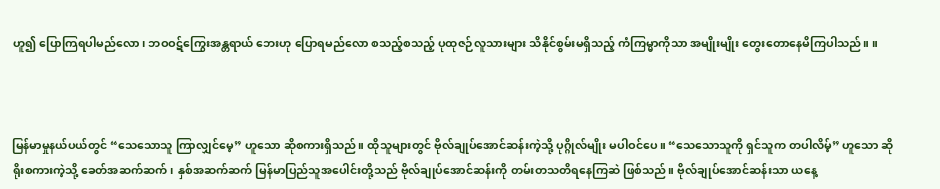ဟူ၍ ပြောကြရပါမည်လော၊ ဘဝဝဋ်ကြွေးအန္တရာယ် ဘေးဟု ပြောရမည်လော စသည့်စသည့် ပုထုဇဉ်လူသားများ သိနိုင်စွမ်းမရှိသည့် ကံကြမ္မာကိုသာ အမျိုးမျိုး တွေးတောနေမိကြပါသည်။ ။



မြန်မာမှုနယ်ပယ်တွင် “သေသောသူ ကြာလျှင်မေ့” ဟူသော ဆိုစကားရှိသည်။ ထိုသူများတွင် ဗိုလ်ချုပ်အောင်ဆန်းကဲ့သို့ ပုဂ္ဂိုလ်မျိုး မပါဝင်ပေ။ “သေသောသူကို ရှင်သူက တပါလိမ့်” ဟူသော ဆိုရိုးစကားကဲ့သို့ ခေတ်အဆက်ဆက်၊ နှစ်အဆက်ဆက် မြန်မာပြည်သူအပေါင်းတို့သည် ဗိုလ်ချုပ်အောင်ဆန်းကို တမ်းတသတိရနေကြဆဲ ဖြစ်သည်။ ဗိုလ်ချုပ်အောင်ဆန်းသာ ယနေ့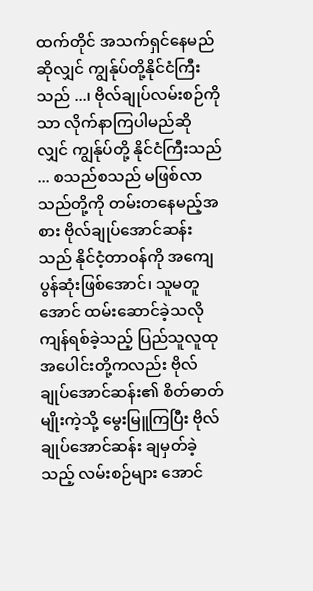ထက်တိုင် အသက်ရှင်နေမည်ဆိုလျှင် ကျွန်ုပ်တို့နိုင်ငံကြီးသည် ...၊ ဗိုလ်ချုပ်လမ်းစဉ်ကိုသာ လိုက်နာကြပါမည်ဆိုလျှင် ကျွန်ုပ်တို့ နိုင်ငံကြီးသည် ... စသည်စသည် မဖြစ်လာသည်တို့ကို တမ်းတနေမည့်အစား ဗိုလ်ချုပ်အောင်ဆန်းသည် နိုင်ငံ့တာဝန်ကို အကျေပွန်ဆုံးဖြစ်အောင်၊ သူမတူအောင် ထမ်းဆောင်ခဲ့သလို ကျန်ရစ်ခဲ့သည့် ပြည်သူလူထုအပေါင်းတို့ကလည်း ဗိုလ်ချုပ်အောင်ဆန်း၏ စိတ်ဓာတ်မျိုးကဲ့သို့ မွေးမြူကြပြီး ဗိုလ်ချုပ်အောင်ဆန်း ချမှတ်ခဲ့သည့် လမ်းစဉ်များ အောင်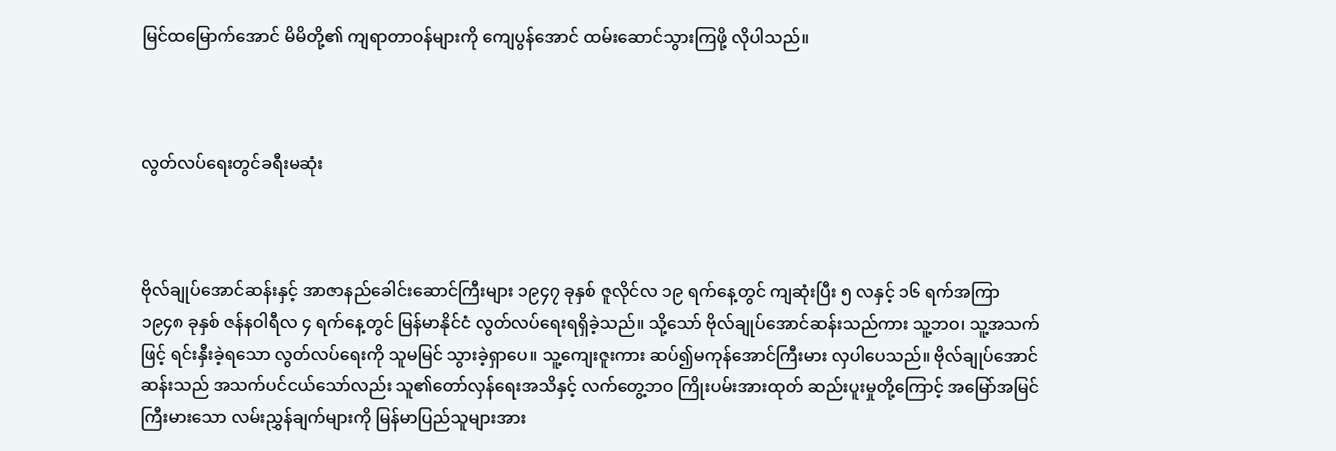မြင်ထမြောက်အောင် မိမိတို့၏ ကျရာတာဝန်များကို ကျေပွန်အောင် ထမ်းဆောင်သွားကြဖို့ လိုပါသည်။



လွတ်လပ်ရေးတွင်ခရီးမဆုံး



ဗိုလ်ချုပ်အောင်ဆန်းနှင့် အာဇာနည်ခေါင်းဆောင်ကြီးများ ၁၉၄၇ ခုနှစ် ဇူလိုင်လ ၁၉ ရက်နေ့တွင် ကျဆုံးပြီး ၅ လနှင့် ၁၆ ရက်အကြာ ၁၉၄၈ ခုနှစ် ဇန်နဝါရီလ ၄ ရက်နေ့တွင် မြန်မာနိုင်ငံ လွတ်လပ်ရေးရရှိခဲ့သည်။ သို့သော် ဗိုလ်ချုပ်အောင်ဆန်းသည်ကား သူ့ဘဝ၊ သူ့အသက်ဖြင့် ရင်းနှီးခဲ့ရသော လွတ်လပ်ရေးကို သူမမြင် သွားခဲ့ရှာပေ။ သူ့ကျေးဇူးကား ဆပ်၍မကုန်အောင်ကြီးမား လှပါပေသည်။ ဗိုလ်ချုပ်အောင်ဆန်းသည် အသက်ပင်ငယ်သော်လည်း သူ၏တော်လှန်ရေးအသိနှင့် လက်တွေ့ဘဝ ကြိုးပမ်းအားထုတ် ဆည်းပူးမှုတို့ကြောင့် အမြော်အမြင် ကြီးမားသော လမ်းညွှန်ချက်များကို မြန်မာပြည်သူများအား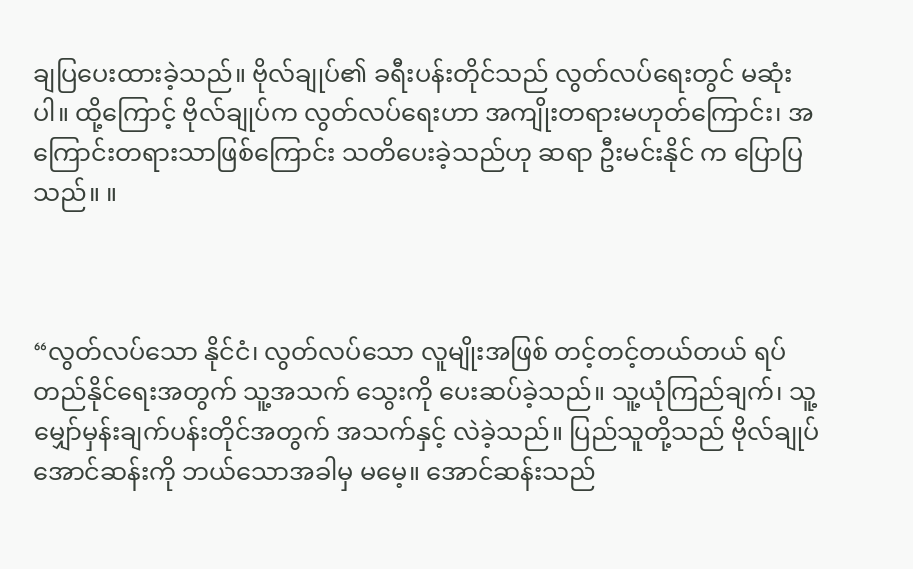ချပြပေးထားခဲ့သည်။ ဗိုလ်ချုပ်၏ ခရီးပန်းတိုင်သည် လွတ်လပ်ရေးတွင် မဆုံးပါ။ ထို့ကြောင့် ဗိုလ်ချုပ်က လွတ်လပ်ရေးဟာ အကျိုးတရားမဟုတ်ကြောင်း၊ အကြောင်းတရားသာဖြစ်ကြောင်း သတိပေးခဲ့သည်ဟု ဆရာ ဦးမင်းနိုင် က ပြောပြသည်။ ။



“လွတ်လပ်သော နိုင်ငံ၊ လွတ်လပ်သော လူမျိုးအဖြစ် တင့်တင့်တယ်တယ် ရပ်တည်နိုင်ရေးအတွက် သူ့အသက် သွေးကို ပေးဆပ်ခဲ့သည်။ သူ့ယုံကြည်ချက်၊ သူ့ မျှော်မှန်းချက်ပန်းတိုင်အတွက် အသက်နှင့် လဲခဲ့သည်။ ပြည်သူတို့သည် ဗိုလ်ချုပ်အောင်ဆန်းကို ဘယ်သောအခါမှ မမေ့။ အောင်ဆန်းသည်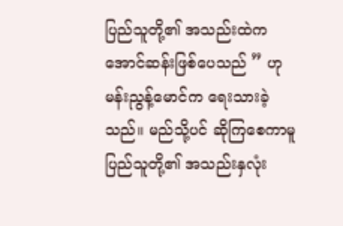ပြည်သူတို့၏ အသည်းထဲက အောင်ဆန်းဖြစ်ပေသည် ” ဟု မန်းညွန့်မောင်က ရေးသားခဲ့သည်။ မည်သို့ပင် ဆိုကြစေကာမူ ပြည်သူတို့၏ အသည်းနှလုံး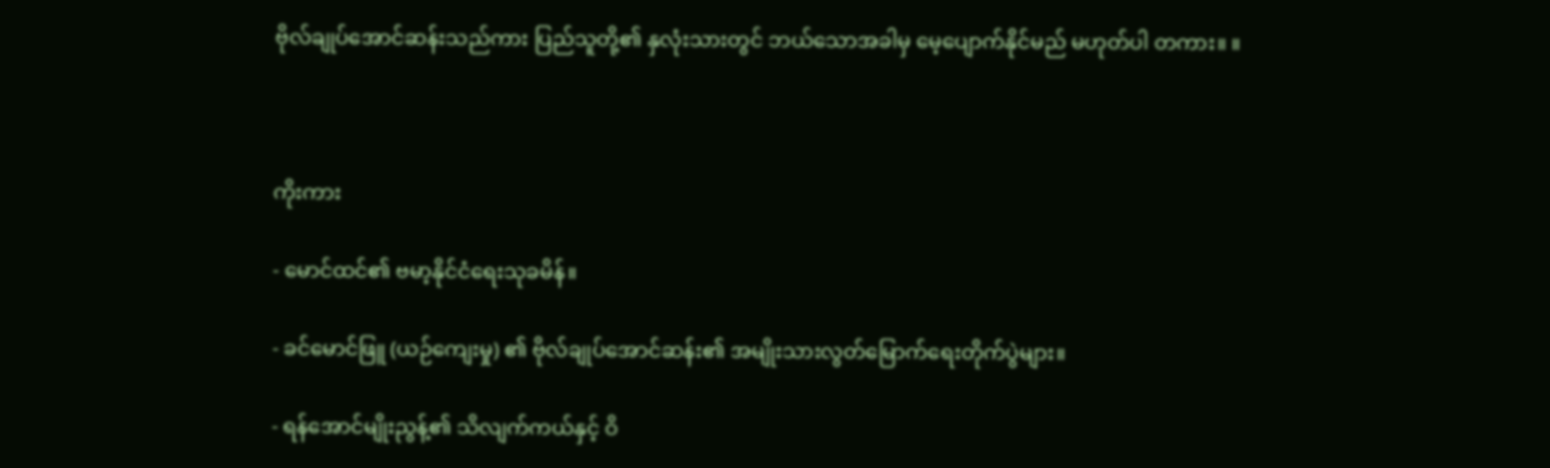ဗိုလ်ချုပ်အောင်ဆန်းသည်ကား ပြည်သူတို့၏ နှလုံးသားတွင် ဘယ်သောအခါမှ မေ့ပျောက်နိုင်မည် မဟုတ်ပါ တကား။ ။



ကိုးကား

- မောင်ထင်၏ ဗမာ့နိုင်ငံရေးသုခမိန်။

- ခင်မောင်ဖြူ (ယဉ်ကျေးမှု) ၏ ဗိုလ်ချုပ်အောင်ဆန်း၏ အမျိုးသားလွတ်မြောက်ရေးတိုက်ပွဲများ။

- ရန်အောင်မျိုးညွန့်၏ သိလျက်ကယ်နှင့် ဝိ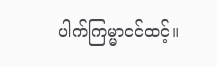ပါက်ကြမ္မာငင်ထင့်။